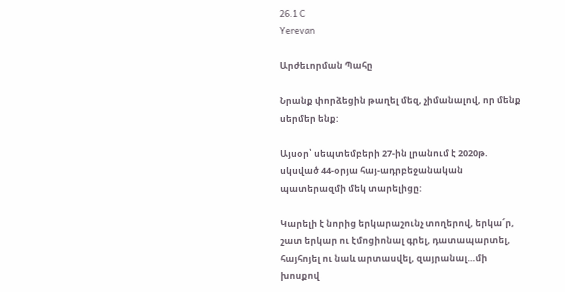26.1 C
Yerevan

Արժեւորման Պահը

Նրանք փորձեցին թաղել մեզ, չիմանալով, որ մենք սերմեր ենք:

Այսօր՝ սեպտեմբերի 27-ին լրանում է 2020թ. սկսված 44-օրյա հայ-ադրբեջանական պատերազմի մեկ տարելիցը:

Կարելի է նորից երկարաշունչ տողերով, երկա՜ր, շատ երկար ու էմոցիոնալ գրել, դատապարտել, հայհոյել ու նաև արտասվել, զայրանալ…մի խոսքով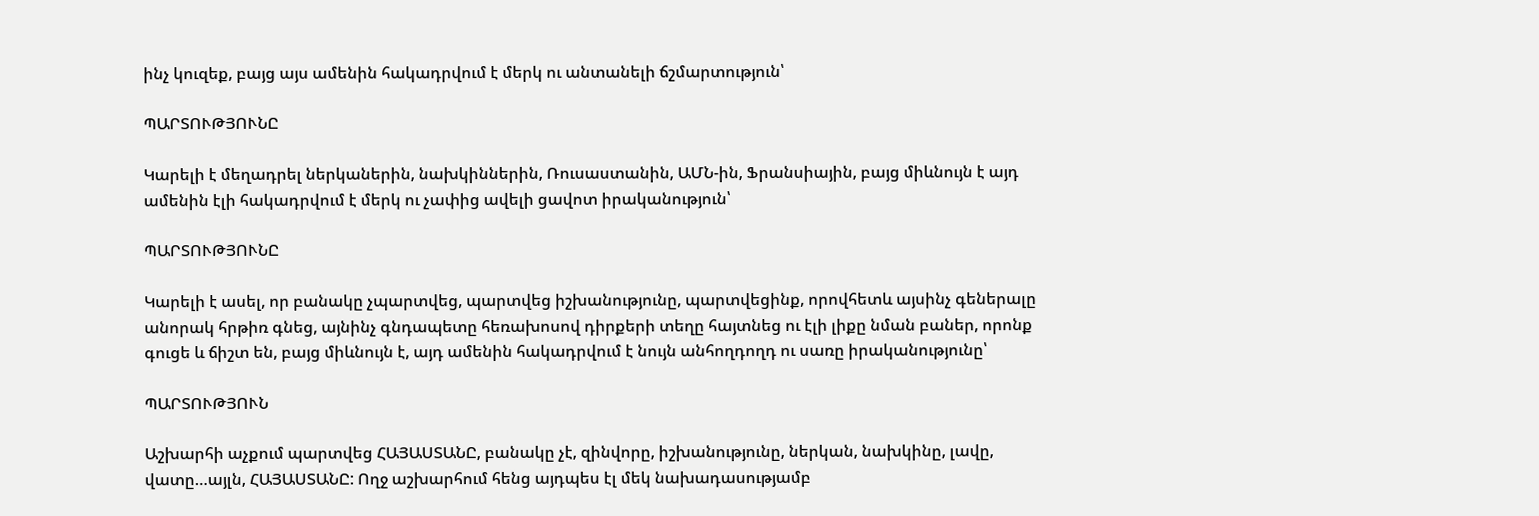ինչ կուզեք, բայց այս ամենին հակադրվում է մերկ ու անտանելի ճշմարտություն՝

ՊԱՐՏՈՒԹՅՈՒՆԸ

Կարելի է մեղադրել ներկաներին, նախկիններին, Ռուսաստանին, ԱՄՆ-ին, Ֆրանսիային, բայց միևնույն է այդ ամենին էլի հակադրվում է մերկ ու չափից ավելի ցավոտ իրականություն՝

ՊԱՐՏՈՒԹՅՈՒՆԸ

Կարելի է ասել, որ բանակը չպարտվեց, պարտվեց իշխանությունը, պարտվեցինք, որովհետև այսինչ գեներալը անորակ հրթիռ գնեց, այնինչ գնդապետը հեռախոսով դիրքերի տեղը հայտնեց ու էլի լիքը նման բաներ, որոնք գուցե և ճիշտ են, բայց միևնույն է, այդ ամենին հակադրվում է նույն անհողդողդ ու սառը իրականությունը՝

ՊԱՐՏՈՒԹՅՈՒՆ

Աշխարհի աչքում պարտվեց ՀԱՅԱՍՏԱՆԸ, բանակը չէ, զինվորը, իշխանությունը, ներկան, նախկինը, լավը, վատը…այլն, ՀԱՅԱՍՏԱՆԸ: Ողջ աշխարհում հենց այդպես էլ մեկ նախադասությամբ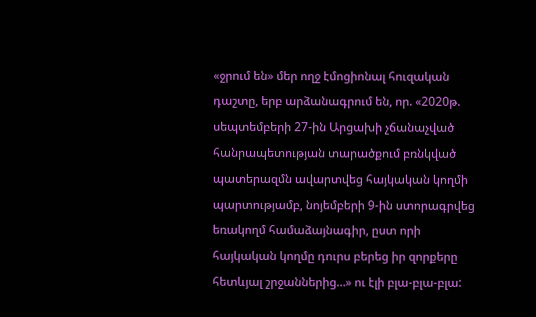«ջրում են» մեր ողջ էմոցիոնալ հուզական դաշտը, երբ արձանագրում են, որ. «2020թ. սեպտեմբերի 27-ին Արցախի չճանաչված հանրապետության տարածքում բռնկված պատերազմն ավարտվեց հայկական կողմի պարտությամբ, նոյեմբերի 9‑ին ստորագրվեց եռակողմ համաձայնագիր, ըստ որի հայկական կողմը դուրս բերեց իր զորքերը հետևյալ շրջաններից…» ու էլի բլա-բլա-բլա: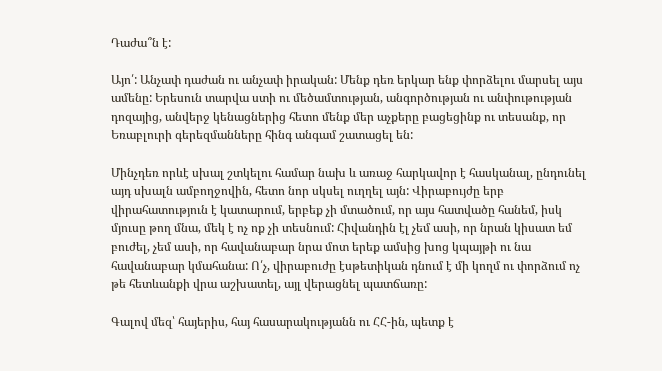Դաժա՞ն է:

Այո՛: Անչափ դաժան ու անչափ իրական: Մենք դեռ երկար ենք փորձելու մարսել այս ամենը: Երեսուն տարվա ստի ու մեծամտության, անգործության ու անփութության դոզայից, անվերջ կենացներից հետո մենք մեր աչքերը բացեցինք ու տեսանք, որ Եռաբլուրի գերեզմանները հինգ անգամ շատացել են:

Մինչդեռ որևէ սխալ շտկելու համար նախ և առաջ հարկավոր է հասկանալ, ընդունել այդ սխալն ամբողջովին, հետո նոր սկսել ուղղել այն: Վիրաբույժը երբ վիրահատություն է կատարում, երբեք չի մտածում, որ այս հատվածը հանեմ, իսկ մյուսը թող մնա, մեկ է ոչ ոք չի տեսնում: Հիվանդին էլ չեմ ասի, որ նրան կիսատ եմ բուժել, չեմ ասի, որ հավանաբար նրա մոտ երեք ամսից խոց կպայթի ու նա հավանաբար կմահանա: Ո՛չ, վիրաբուժը էսթետիկան դնում է մի կողմ ու փորձում ոչ թե հետևանքի վրա աշխատել, այլ վերացնել պատճառը:

Գալով մեզ՝ հայերիս, հայ հասարակությանն ու ՀՀ-ին, պետք է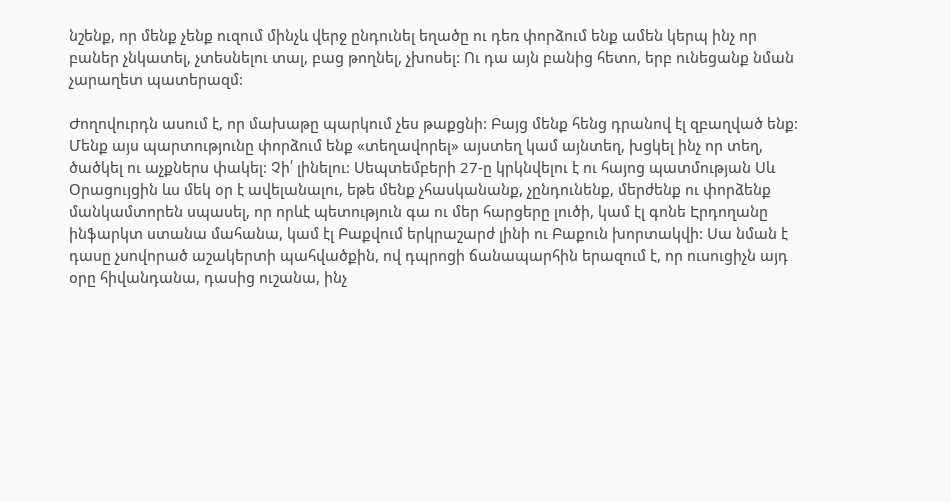նշենք, որ մենք չենք ուզում մինչև վերջ ընդունել եղածը ու դեռ փորձում ենք ամեն կերպ ինչ որ բաներ չնկատել, չտեսնելու տալ, բաց թողնել, չխոսել: Ու դա այն բանից հետո, երբ ունեցանք նման չարաղետ պատերազմ:

Ժողովուրդն ասում է, որ մախաթը պարկում չես թաքցնի: Բայց մենք հենց դրանով էլ զբաղված ենք: Մենք այս պարտությունը փորձում ենք «տեղավորել» այստեղ կամ այնտեղ, խցկել ինչ որ տեղ, ծածկել ու աչքներս փակել: Չի՛ լինելու: Սեպտեմբերի 27‑ը կրկնվելու է ու հայոց պատմության Սև Օրացույցին ևս մեկ օր է ավելանալու, եթե մենք չհասկանանք, չընդունենք, մերժենք ու փորձենք մանկամտորեն սպասել, որ որևէ պետություն գա ու մեր հարցերը լուծի, կամ էլ գոնե Էրդողանը ինֆարկտ ստանա մահանա, կամ էլ Բաքվում երկրաշարժ լինի ու Բաքուն խորտակվի: Սա նման է դասը չսովորած աշակերտի պահվածքին, ով դպրոցի ճանապարհին երազում է, որ ուսուցիչն այդ օրը հիվանդանա, դասից ուշանա, ինչ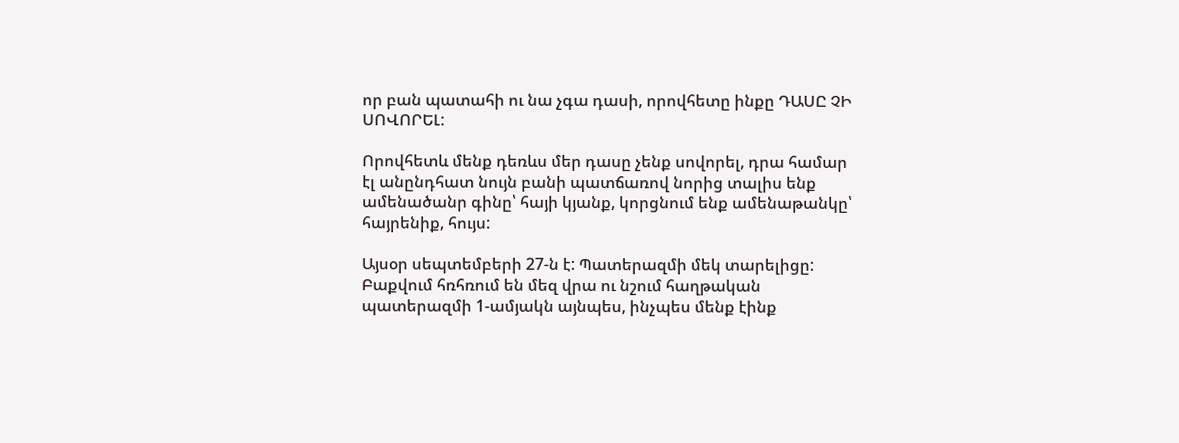որ բան պատահի ու նա չգա դասի, որովհետը ինքը ԴԱՍԸ ՉԻ ՍՈՎՈՐԵԼ:

Որովհետև մենք դեռևս մեր դասը չենք սովորել, դրա համար էլ անընդհատ նույն բանի պատճառով նորից տալիս ենք ամենածանր գինը՝ հայի կյանք, կորցնում ենք ամենաթանկը՝ հայրենիք, հույս:

Այսօր սեպտեմբերի 27‑ն է: Պատերազմի մեկ տարելիցը: Բաքվում հռհռում են մեզ վրա ու նշում հաղթական պատերազմի 1‑ամյակն այնպես, ինչպես մենք էինք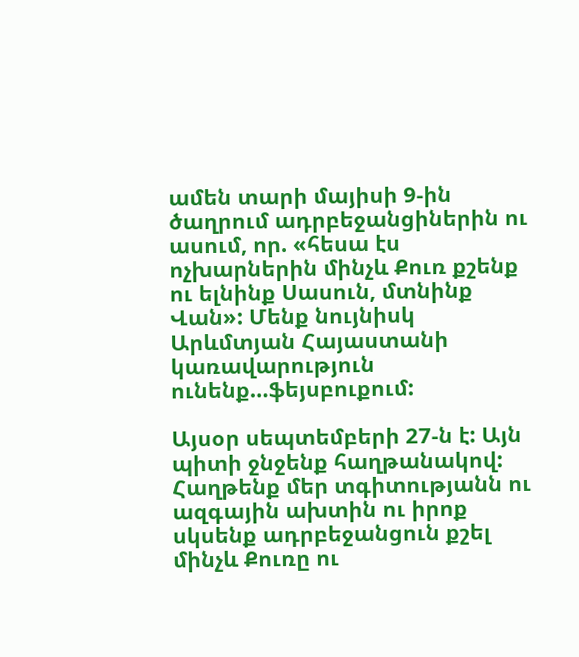ամեն տարի մայիսի 9‑ին ծաղրում ադրբեջանցիներին ու ասում, որ. «հեսա էս ոչխարներին մինչև Քուռ քշենք ու ելնինք Սասուն, մտնինք Վան»: Մենք նույնիսկ Արևմտյան Հայաստանի կառավարություն ունենք…ֆեյսբուքում:

Այսօր սեպտեմբերի 27‑ն է: Այն պիտի ջնջենք հաղթանակով: Հաղթենք մեր տգիտությանն ու ազգային ախտին ու իրոք սկսենք ադրբեջանցուն քշել մինչև Քուռը ու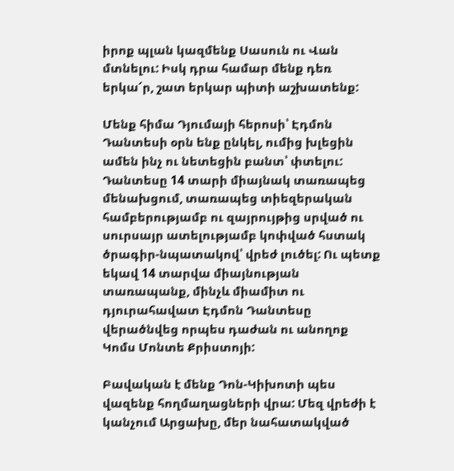իրոք պլան կազմենք Սասուն ու Վան մտնելու: Իսկ դրա համար մենք դեռ երկա՜ր, շատ երկար պիտի աշխատենք:

Մենք հիմա Դյումայի հերոսի՝ Էդմոն Դանտեսի օրն ենք ընկել, ումից խլեցին ամեն ինչ ու նետեցին բանտ՝ փտելու: Դանտեսը 14 տարի միայնակ տառապեց մենախցում, տառապեց տիեզերական համբերությամբ ու զայրույթից սրված ու սուրսայր ատելությամբ կոփված հստակ ծրագիր-նպատակով՝ վրեժ լուծել: Ու պետք եկավ 14 տարվա միայնության տառապանք, մինչև միամիտ ու դյուրահավատ Էդմոն Դանտեսը վերածնվեց որպես դաժան ու անողոք Կոմս Մոնտե Քրիստոյի:

Բավական է մենք Դոն-Կիխոտի պես վազենք հողմաղացների վրա: Մեզ վրեժի է կանչում Արցախը, մեր նահատակված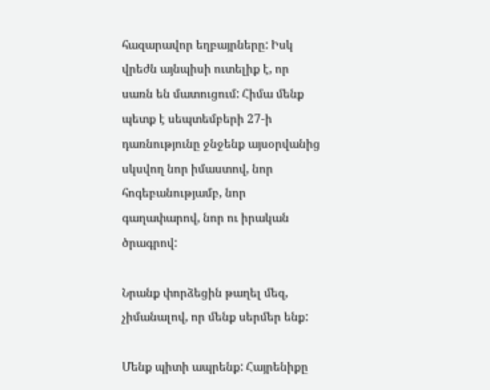հազարավոր եղբայրները: Իսկ վրեժն այնպիսի ուտելիք է, որ սառն են մատուցում: Հիմա մենք պետք է սեպտեմբերի 27‑ի դառնությունը ջնջենք այսօրվանից սկսվող նոր իմաստով, նոր հոգեբանությամբ, նոր գաղափարով, նոր ու իրական ծրագրով:

Նրանք փորձեցին թաղել մեզ, չիմանալով, որ մենք սերմեր ենք:

Մենք պիտի ապրենք: Հայրենիքը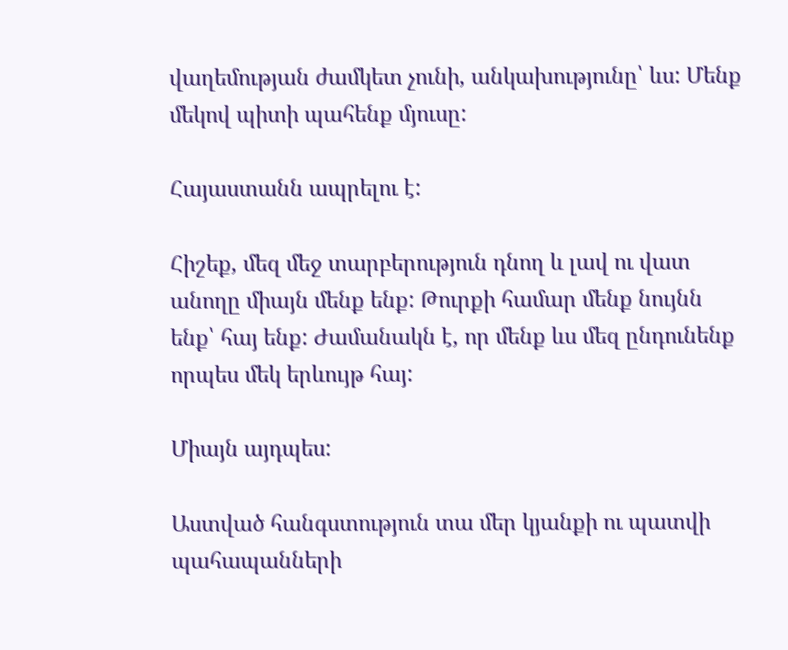վաղեմության ժամկետ չունի, անկախությունը՝ ևս: Մենք մեկով պիտի պահենք մյուսը:

Հայաստանն ապրելու է:

Հիշեք, մեզ մեջ տարբերություն դնող և լավ ու վատ անողը միայն մենք ենք: Թուրքի համար մենք նույնն ենք՝ հայ ենք: Ժամանակն է, որ մենք ևս մեզ ընդունենք որպես մեկ երևույթ հայ:

Միայն այդպես:

Աստված հանգստություն տա մեր կյանքի ու պատվի պահապանների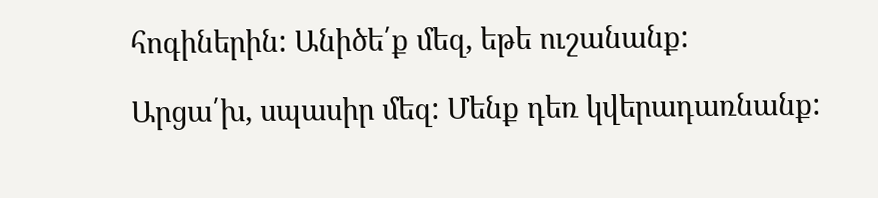հոգիներին: Անիծե՛ք մեզ, եթե ուշանանք:

Արցա՛խ, սպասիր մեզ: Մենք դեռ կվերադառնանք: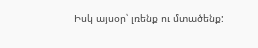Իսկ այսօր՝ լռենք ու մտածենք: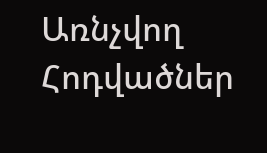Առնչվող Հոդվածներ